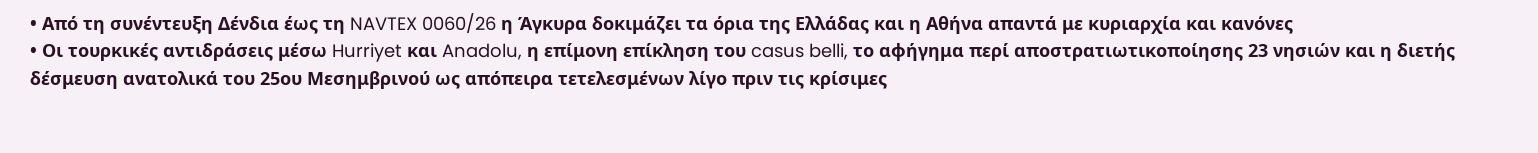• Από τη συνέντευξη Δένδια έως τη NAVTEX 0060/26 η Άγκυρα δοκιμάζει τα όρια της Ελλάδας και η Αθήνα απαντά με κυριαρχία και κανόνες
• Οι τουρκικές αντιδράσεις μέσω Hurriyet και Anadolu, η επίμονη επίκληση του casus belli, το αφήγημα περί αποστρατιωτικοποίησης 23 νησιών και η διετής δέσμευση ανατολικά του 25ου Μεσημβρινού ως απόπειρα τετελεσμένων λίγο πριν τις κρίσιμες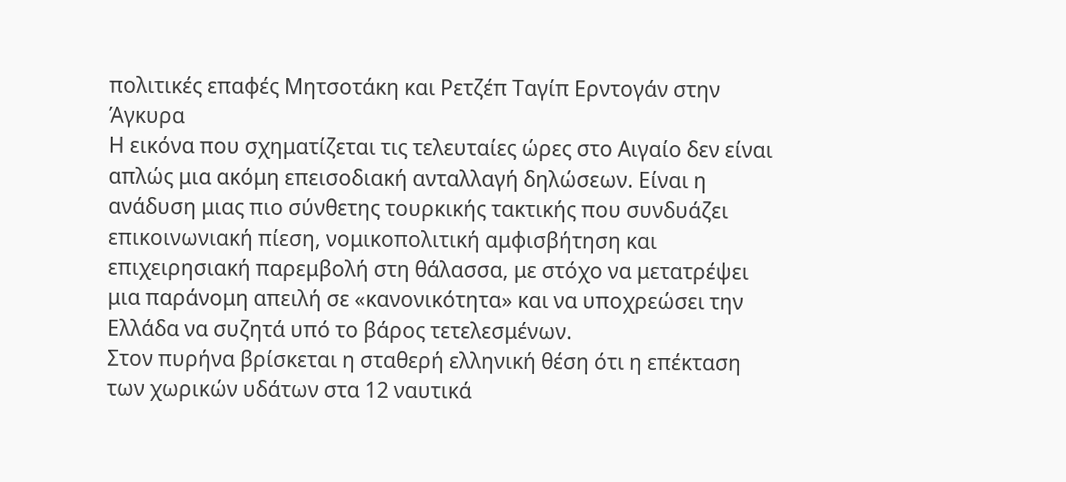πολιτικές επαφές Μητσοτάκη και Ρετζέπ Ταγίπ Ερντογάν στην Άγκυρα
Η εικόνα που σχηματίζεται τις τελευταίες ώρες στο Αιγαίο δεν είναι απλώς μια ακόμη επεισοδιακή ανταλλαγή δηλώσεων. Είναι η ανάδυση μιας πιο σύνθετης τουρκικής τακτικής που συνδυάζει επικοινωνιακή πίεση, νομικοπολιτική αμφισβήτηση και επιχειρησιακή παρεμβολή στη θάλασσα, με στόχο να μετατρέψει μια παράνομη απειλή σε «κανονικότητα» και να υποχρεώσει την Ελλάδα να συζητά υπό το βάρος τετελεσμένων.
Στον πυρήνα βρίσκεται η σταθερή ελληνική θέση ότι η επέκταση των χωρικών υδάτων στα 12 ναυτικά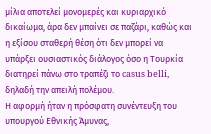μίλια αποτελεί μονομερές και κυριαρχικό δικαίωμα, άρα δεν μπαίνει σε παζάρι, καθώς και η εξίσου σταθερή θέση ότι δεν μπορεί να υπάρξει ουσιαστικός διάλογος όσο η Τουρκία διατηρεί πάνω στο τραπέζι το casus belli, δηλαδή την απειλή πολέμου.
Η αφορμή ήταν η πρόσφατη συνέντευξη του υπουργού Εθνικής Άμυνας,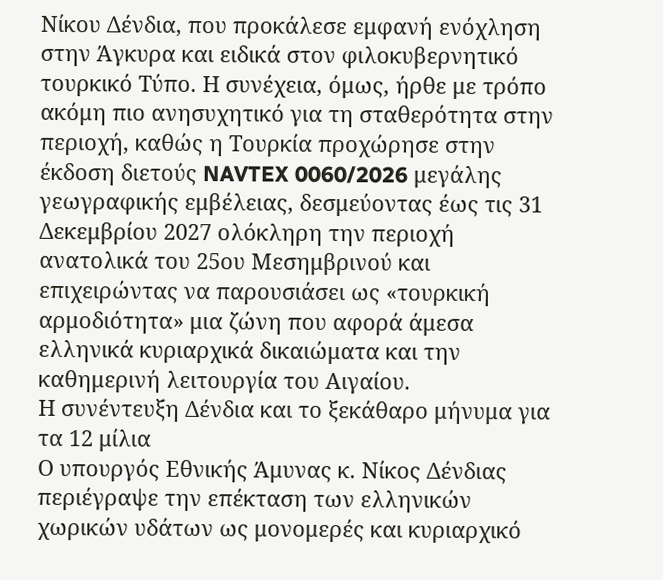Νίκου Δένδια, που προκάλεσε εμφανή ενόχληση στην Άγκυρα και ειδικά στον φιλοκυβερνητικό τουρκικό Τύπο. Η συνέχεια, όμως, ήρθε με τρόπο ακόμη πιο ανησυχητικό για τη σταθερότητα στην περιοχή, καθώς η Τουρκία προχώρησε στην έκδοση διετούς NAVTEX 0060/2026 μεγάλης γεωγραφικής εμβέλειας, δεσμεύοντας έως τις 31 Δεκεμβρίου 2027 ολόκληρη την περιοχή ανατολικά του 25ου Μεσημβρινού και επιχειρώντας να παρουσιάσει ως «τουρκική αρμοδιότητα» μια ζώνη που αφορά άμεσα ελληνικά κυριαρχικά δικαιώματα και την καθημερινή λειτουργία του Αιγαίου.
Η συνέντευξη Δένδια και το ξεκάθαρο μήνυμα για τα 12 μίλια
Ο υπουργός Εθνικής Άμυνας κ. Νίκος Δένδιας περιέγραψε την επέκταση των ελληνικών χωρικών υδάτων ως μονομερές και κυριαρχικό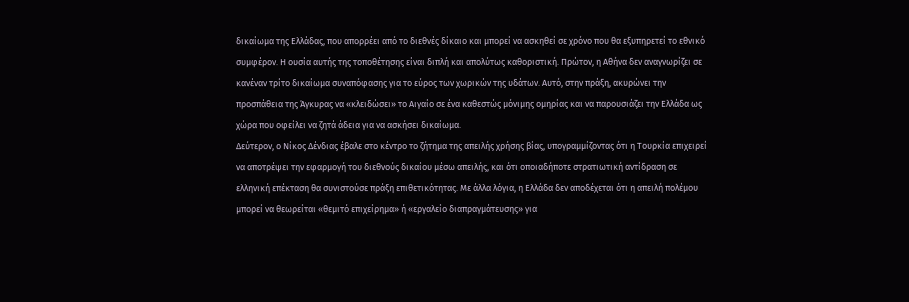δικαίωμα της Ελλάδας, που απορρέει από το διεθνές δίκαιο και μπορεί να ασκηθεί σε χρόνο που θα εξυπηρετεί το εθνικό συμφέρον. Η ουσία αυτής της τοποθέτησης είναι διπλή και απολύτως καθοριστική. Πρώτον, η Αθήνα δεν αναγνωρίζει σε κανέναν τρίτο δικαίωμα συναπόφασης για το εύρος των χωρικών της υδάτων. Αυτό, στην πράξη, ακυρώνει την προσπάθεια της Άγκυρας να «κλειδώσει» το Αιγαίο σε ένα καθεστώς μόνιμης ομηρίας και να παρουσιάζει την Ελλάδα ως χώρα που οφείλει να ζητά άδεια για να ασκήσει δικαίωμα.
Δεύτερον, ο Νίκος Δένδιας έβαλε στο κέντρο το ζήτημα της απειλής χρήσης βίας, υπογραμμίζοντας ότι η Τουρκία επιχειρεί να αποτρέψει την εφαρμογή του διεθνούς δικαίου μέσω απειλής, και ότι οποιαδήποτε στρατιωτική αντίδραση σε ελληνική επέκταση θα συνιστούσε πράξη επιθετικότητας. Με άλλα λόγια, η Ελλάδα δεν αποδέχεται ότι η απειλή πολέμου μπορεί να θεωρείται «θεμιτό επιχείρημα» ή «εργαλείο διαπραγμάτευσης» για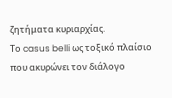ζητήματα κυριαρχίας.
Το casus belli ως τοξικό πλαίσιο που ακυρώνει τον διάλογο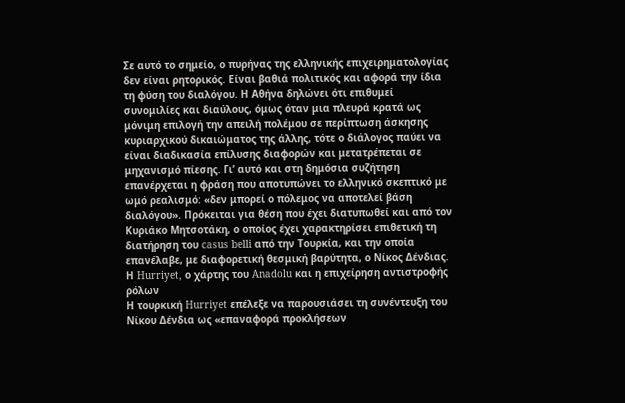Σε αυτό το σημείο, ο πυρήνας της ελληνικής επιχειρηματολογίας δεν είναι ρητορικός. Είναι βαθιά πολιτικός και αφορά την ίδια τη φύση του διαλόγου. Η Αθήνα δηλώνει ότι επιθυμεί συνομιλίες και διαύλους, όμως όταν μια πλευρά κρατά ως μόνιμη επιλογή την απειλή πολέμου σε περίπτωση άσκησης κυριαρχικού δικαιώματος της άλλης, τότε ο διάλογος παύει να είναι διαδικασία επίλυσης διαφορών και μετατρέπεται σε μηχανισμό πίεσης. Γι’ αυτό και στη δημόσια συζήτηση επανέρχεται η φράση που αποτυπώνει το ελληνικό σκεπτικό με ωμό ρεαλισμό: «δεν μπορεί ο πόλεμος να αποτελεί βάση διαλόγου». Πρόκειται για θέση που έχει διατυπωθεί και από τον Κυριάκο Μητσοτάκη, ο οποίος έχει χαρακτηρίσει επιθετική τη διατήρηση του casus belli από την Τουρκία, και την οποία επανέλαβε, με διαφορετική θεσμική βαρύτητα, ο Νίκος Δένδιας.
Η Hurriyet, ο χάρτης του Anadolu και η επιχείρηση αντιστροφής ρόλων
Η τουρκική Hurriyet επέλεξε να παρουσιάσει τη συνέντευξη του Νίκου Δένδια ως «επαναφορά προκλήσεων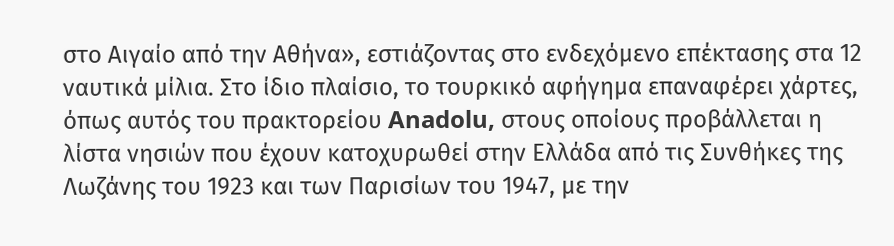στο Αιγαίο από την Αθήνα», εστιάζοντας στο ενδεχόμενο επέκτασης στα 12 ναυτικά μίλια. Στο ίδιο πλαίσιο, το τουρκικό αφήγημα επαναφέρει χάρτες, όπως αυτός του πρακτορείου Anadolu, στους οποίους προβάλλεται η λίστα νησιών που έχουν κατοχυρωθεί στην Ελλάδα από τις Συνθήκες της Λωζάνης του 1923 και των Παρισίων του 1947, με την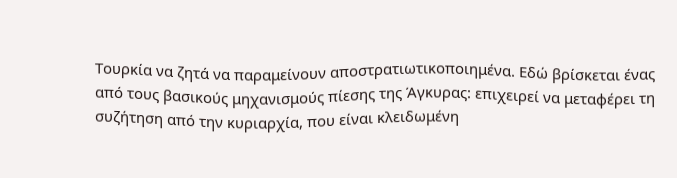Τουρκία να ζητά να παραμείνουν αποστρατιωτικοποιημένα. Εδώ βρίσκεται ένας από τους βασικούς μηχανισμούς πίεσης της Άγκυρας: επιχειρεί να μεταφέρει τη συζήτηση από την κυριαρχία, που είναι κλειδωμένη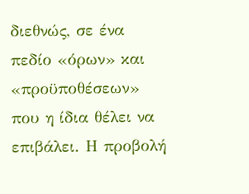διεθνώς, σε ένα πεδίο «όρων» και «προϋποθέσεων» που η ίδια θέλει να επιβάλει. Η προβολή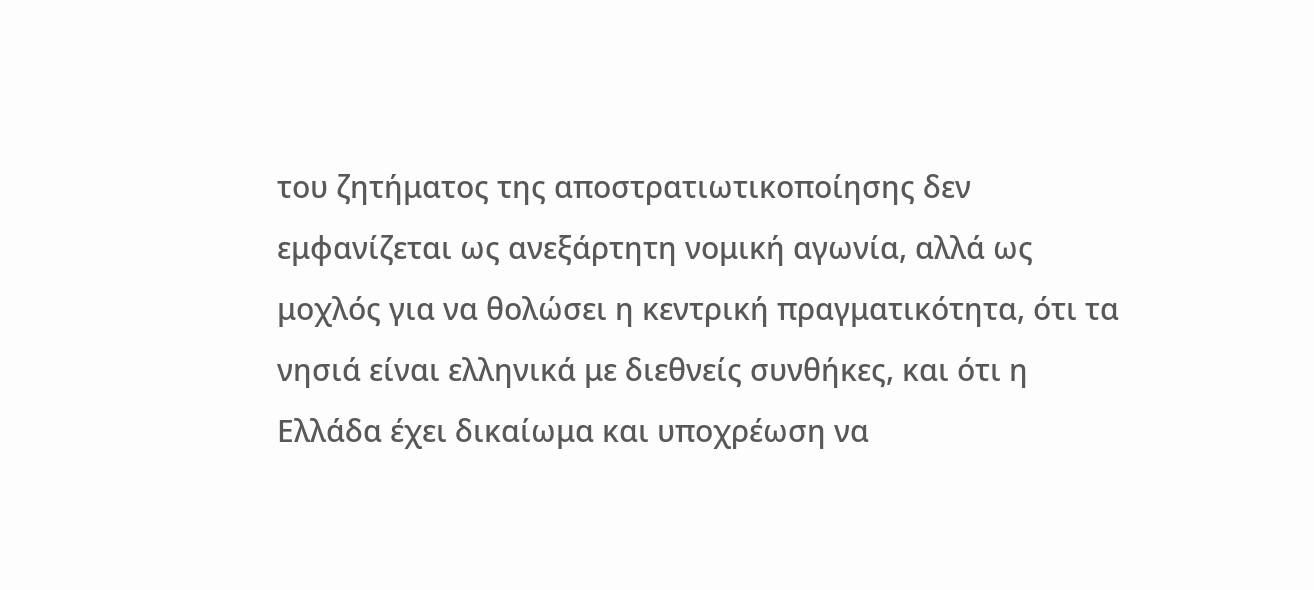του ζητήματος της αποστρατιωτικοποίησης δεν εμφανίζεται ως ανεξάρτητη νομική αγωνία, αλλά ως μοχλός για να θολώσει η κεντρική πραγματικότητα, ότι τα νησιά είναι ελληνικά με διεθνείς συνθήκες, και ότι η Ελλάδα έχει δικαίωμα και υποχρέωση να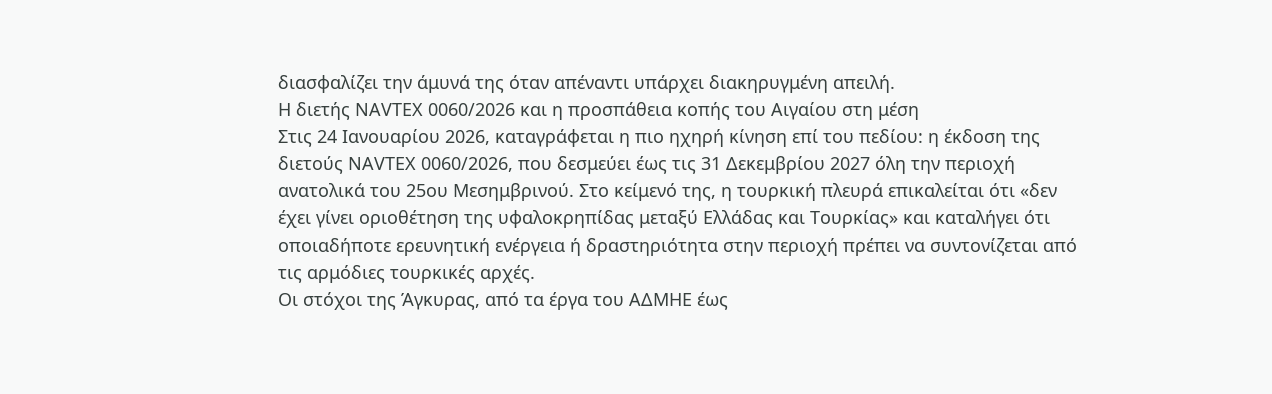διασφαλίζει την άμυνά της όταν απέναντι υπάρχει διακηρυγμένη απειλή.
Η διετής NAVTEX 0060/2026 και η προσπάθεια κοπής του Αιγαίου στη μέση
Στις 24 Ιανουαρίου 2026, καταγράφεται η πιο ηχηρή κίνηση επί του πεδίου: η έκδοση της διετούς NAVTEX 0060/2026, που δεσμεύει έως τις 31 Δεκεμβρίου 2027 όλη την περιοχή ανατολικά του 25ου Μεσημβρινού. Στο κείμενό της, η τουρκική πλευρά επικαλείται ότι «δεν έχει γίνει οριοθέτηση της υφαλοκρηπίδας μεταξύ Ελλάδας και Τουρκίας» και καταλήγει ότι οποιαδήποτε ερευνητική ενέργεια ή δραστηριότητα στην περιοχή πρέπει να συντονίζεται από τις αρμόδιες τουρκικές αρχές.
Οι στόχοι της Άγκυρας, από τα έργα του ΑΔΜΗΕ έως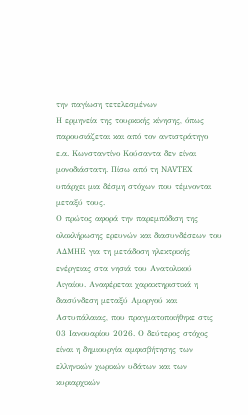την παγίωση τετελεσμένων
Η ερμηνεία της τουρκικής κίνησης, όπως παρουσιάζεται και από τον αντιστράτηγο ε.α. Κωνσταντίνο Κούσαντα δεν είναι μονοδιάστατη. Πίσω από τη NAVTEX υπάρχει μια δέσμη στόχων που τέμνονται μεταξύ τους.
Ο πρώτος αφορά την παρεμπόδιση της ολοκλήρωσης ερευνών και διασυνδέσεων του ΑΔΜΗΕ για τη μετάδοση ηλεκτρικής ενέργειας στα νησιά του Ανατολικού Αιγαίου. Αναφέρεται χαρακτηριστικά η διασύνδεση μεταξύ Αμοργού και Αστυπάλαιας, που πραγματοποιήθηκε στις 03 Ιανουαρίου 2026. Ο δεύτερος στόχος είναι η δημιουργία αμφισβήτησης των ελληνικών χωρικών υδάτων και των κυριαρχικών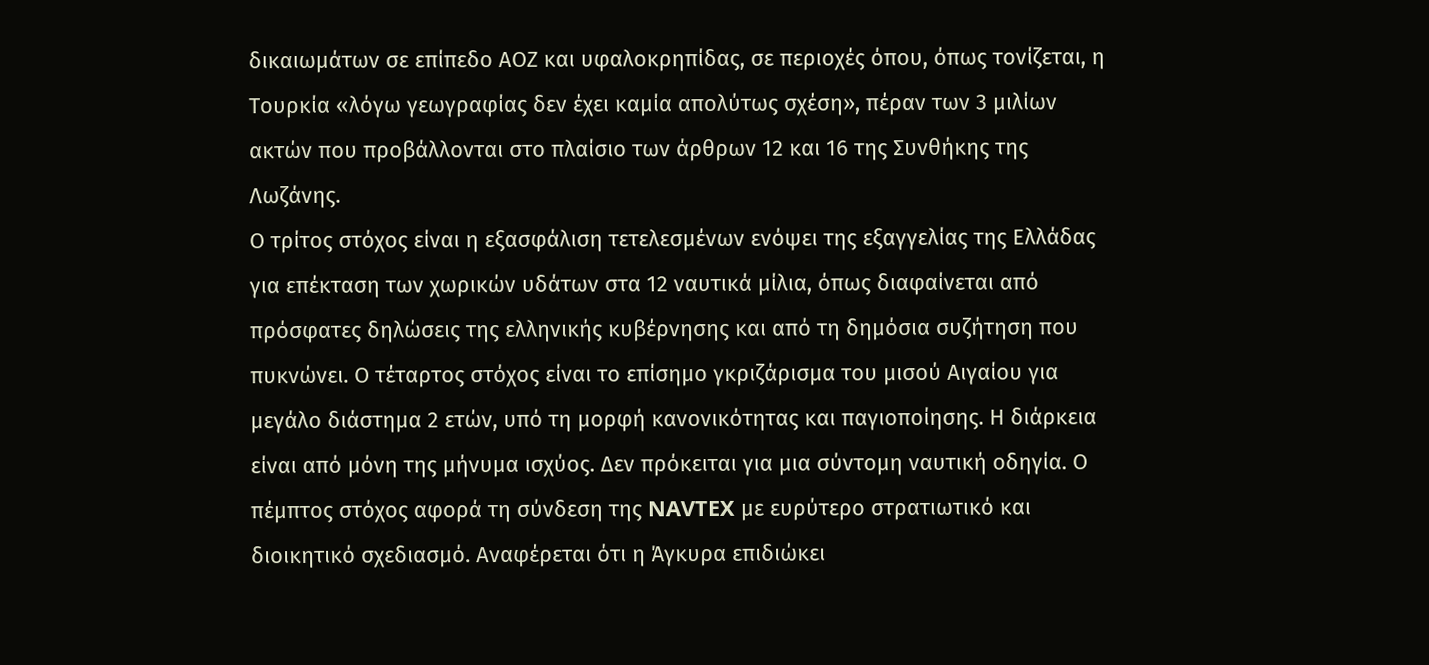δικαιωμάτων σε επίπεδο ΑΟΖ και υφαλοκρηπίδας, σε περιοχές όπου, όπως τονίζεται, η Τουρκία «λόγω γεωγραφίας δεν έχει καμία απολύτως σχέση», πέραν των 3 μιλίων ακτών που προβάλλονται στο πλαίσιο των άρθρων 12 και 16 της Συνθήκης της Λωζάνης.
Ο τρίτος στόχος είναι η εξασφάλιση τετελεσμένων ενόψει της εξαγγελίας της Ελλάδας για επέκταση των χωρικών υδάτων στα 12 ναυτικά μίλια, όπως διαφαίνεται από πρόσφατες δηλώσεις της ελληνικής κυβέρνησης και από τη δημόσια συζήτηση που πυκνώνει. Ο τέταρτος στόχος είναι το επίσημο γκριζάρισμα του μισού Αιγαίου για μεγάλο διάστημα 2 ετών, υπό τη μορφή κανονικότητας και παγιοποίησης. Η διάρκεια είναι από μόνη της μήνυμα ισχύος. Δεν πρόκειται για μια σύντομη ναυτική οδηγία. Ο πέμπτος στόχος αφορά τη σύνδεση της NAVTEX με ευρύτερο στρατιωτικό και διοικητικό σχεδιασμό. Αναφέρεται ότι η Άγκυρα επιδιώκει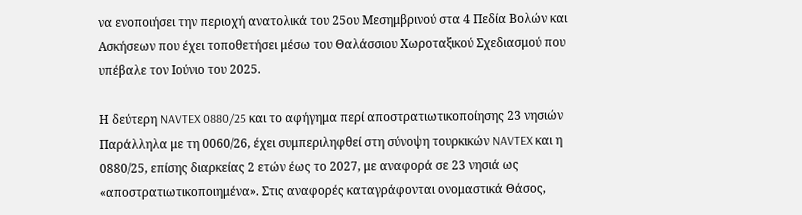να ενοποιήσει την περιοχή ανατολικά του 25ου Μεσημβρινού στα 4 Πεδία Βολών και Ασκήσεων που έχει τοποθετήσει μέσω του Θαλάσσιου Χωροταξικού Σχεδιασμού που υπέβαλε τον Ιούνιο του 2025.

Η δεύτερη NAVTEX 0880/25 και το αφήγημα περί αποστρατιωτικοποίησης 23 νησιών
Παράλληλα με τη 0060/26, έχει συμπεριληφθεί στη σύνοψη τουρκικών NAVTEX και η 0880/25, επίσης διαρκείας 2 ετών έως το 2027, με αναφορά σε 23 νησιά ως «αποστρατιωτικοποιημένα». Στις αναφορές καταγράφονται ονομαστικά Θάσος,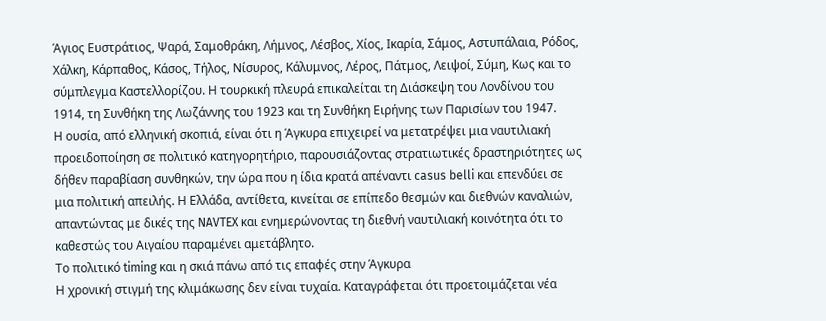Άγιος Ευστράτιος, Ψαρά, Σαμοθράκη, Λήμνος, Λέσβος, Χίος, Ικαρία, Σάμος, Αστυπάλαια, Ρόδος, Χάλκη, Κάρπαθος, Κάσος, Τήλος, Νίσυρος, Κάλυμνος, Λέρος, Πάτμος, Λειψοί, Σύμη, Κως και το σύμπλεγμα Καστελλορίζου. Η τουρκική πλευρά επικαλείται τη Διάσκεψη του Λονδίνου του 1914, τη Συνθήκη της Λωζάννης του 1923 και τη Συνθήκη Ειρήνης των Παρισίων του 1947.
Η ουσία, από ελληνική σκοπιά, είναι ότι η Άγκυρα επιχειρεί να μετατρέψει μια ναυτιλιακή προειδοποίηση σε πολιτικό κατηγορητήριο, παρουσιάζοντας στρατιωτικές δραστηριότητες ως δήθεν παραβίαση συνθηκών, την ώρα που η ίδια κρατά απέναντι casus belli και επενδύει σε μια πολιτική απειλής. Η Ελλάδα, αντίθετα, κινείται σε επίπεδο θεσμών και διεθνών καναλιών, απαντώντας με δικές της NAVTEX και ενημερώνοντας τη διεθνή ναυτιλιακή κοινότητα ότι το καθεστώς του Αιγαίου παραμένει αμετάβλητο.
Το πολιτικό timing και η σκιά πάνω από τις επαφές στην Άγκυρα
Η χρονική στιγμή της κλιμάκωσης δεν είναι τυχαία. Καταγράφεται ότι προετοιμάζεται νέα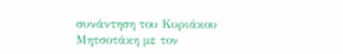συνάντηση του Κυριάκου Μητσοτάκη με τον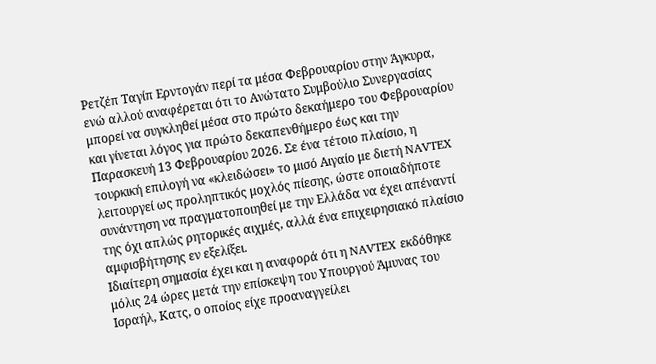Ρετζέπ Ταγίπ Ερντογάν περί τα μέσα Φεβρουαρίου στην Άγκυρα, ενώ αλλού αναφέρεται ότι το Ανώτατο Συμβούλιο Συνεργασίας μπορεί να συγκληθεί μέσα στο πρώτο δεκαήμερο του Φεβρουαρίου και γίνεται λόγος για πρώτο δεκαπενθήμερο έως και την Παρασκευή 13 Φεβρουαρίου 2026. Σε ένα τέτοιο πλαίσιο, η τουρκική επιλογή να «κλειδώσει» το μισό Αιγαίο με διετή NAVTEX λειτουργεί ως προληπτικός μοχλός πίεσης, ώστε οποιαδήποτε συνάντηση να πραγματοποιηθεί με την Ελλάδα να έχει απέναντί της όχι απλώς ρητορικές αιχμές, αλλά ένα επιχειρησιακό πλαίσιο αμφισβήτησης εν εξελίξει.
Ιδιαίτερη σημασία έχει και η αναφορά ότι η NAVTEX εκδόθηκε μόλις 24 ώρες μετά την επίσκεψη του Υπουργού Άμυνας του Ισραήλ, Κατς, ο οποίος είχε προαναγγείλει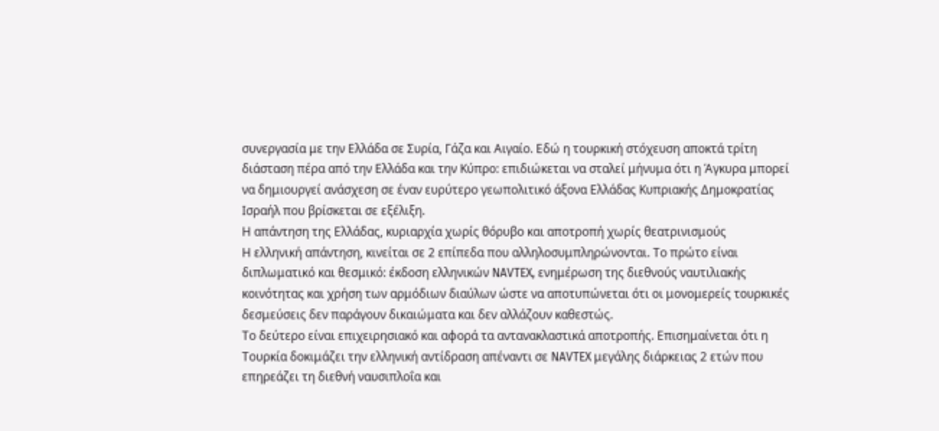συνεργασία με την Ελλάδα σε Συρία, Γάζα και Αιγαίο. Εδώ η τουρκική στόχευση αποκτά τρίτη διάσταση πέρα από την Ελλάδα και την Κύπρο: επιδιώκεται να σταλεί μήνυμα ότι η Άγκυρα μπορεί να δημιουργεί ανάσχεση σε έναν ευρύτερο γεωπολιτικό άξονα Ελλάδας Κυπριακής Δημοκρατίας Ισραήλ που βρίσκεται σε εξέλιξη.
Η απάντηση της Ελλάδας, κυριαρχία χωρίς θόρυβο και αποτροπή χωρίς θεατρινισμούς
Η ελληνική απάντηση, κινείται σε 2 επίπεδα που αλληλοσυμπληρώνονται. Το πρώτο είναι διπλωματικό και θεσμικό: έκδοση ελληνικών NAVTEX, ενημέρωση της διεθνούς ναυτιλιακής κοινότητας και χρήση των αρμόδιων διαύλων ώστε να αποτυπώνεται ότι οι μονομερείς τουρκικές δεσμεύσεις δεν παράγουν δικαιώματα και δεν αλλάζουν καθεστώς.
Το δεύτερο είναι επιχειρησιακό και αφορά τα αντανακλαστικά αποτροπής. Επισημαίνεται ότι η Τουρκία δοκιμάζει την ελληνική αντίδραση απέναντι σε NAVTEX μεγάλης διάρκειας 2 ετών που επηρεάζει τη διεθνή ναυσιπλοΐα και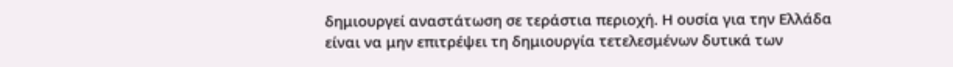δημιουργεί αναστάτωση σε τεράστια περιοχή. Η ουσία για την Ελλάδα είναι να μην επιτρέψει τη δημιουργία τετελεσμένων δυτικά των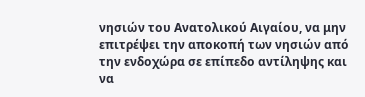νησιών του Ανατολικού Αιγαίου, να μην επιτρέψει την αποκοπή των νησιών από την ενδοχώρα σε επίπεδο αντίληψης και να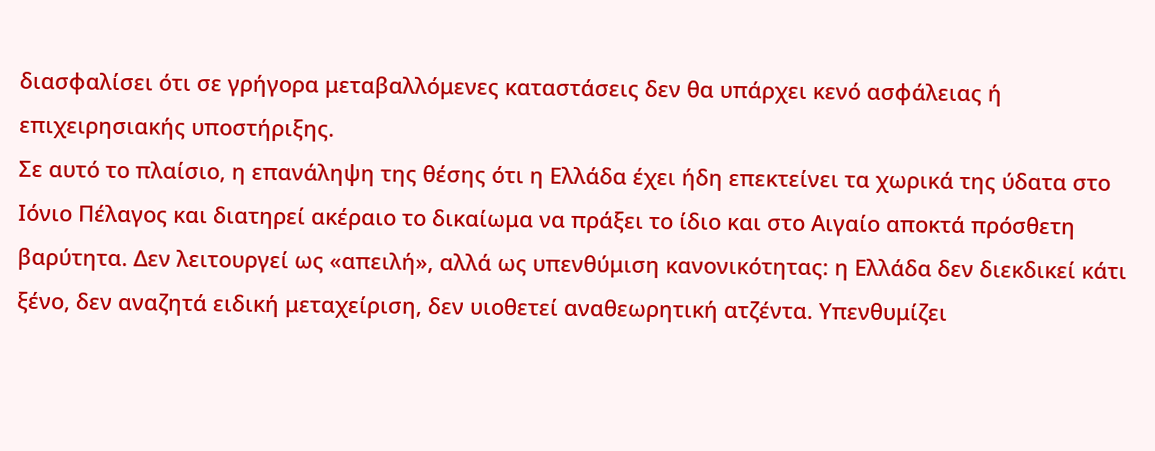διασφαλίσει ότι σε γρήγορα μεταβαλλόμενες καταστάσεις δεν θα υπάρχει κενό ασφάλειας ή επιχειρησιακής υποστήριξης.
Σε αυτό το πλαίσιο, η επανάληψη της θέσης ότι η Ελλάδα έχει ήδη επεκτείνει τα χωρικά της ύδατα στο Ιόνιο Πέλαγος και διατηρεί ακέραιο το δικαίωμα να πράξει το ίδιο και στο Αιγαίο αποκτά πρόσθετη βαρύτητα. Δεν λειτουργεί ως «απειλή», αλλά ως υπενθύμιση κανονικότητας: η Ελλάδα δεν διεκδικεί κάτι ξένο, δεν αναζητά ειδική μεταχείριση, δεν υιοθετεί αναθεωρητική ατζέντα. Υπενθυμίζει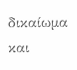δικαίωμα και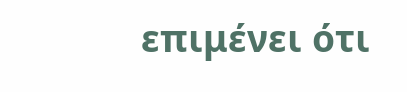επιμένει ότι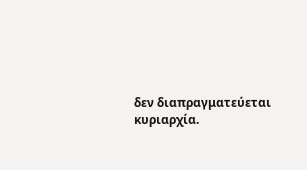δεν διαπραγματεύεται κυριαρχία.